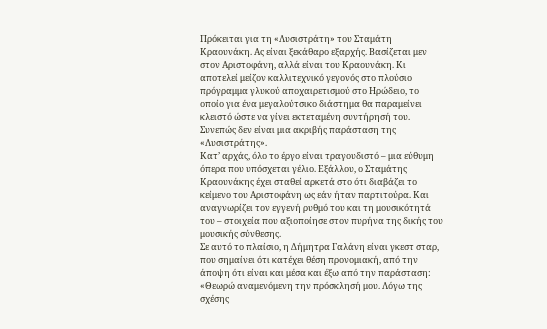Πρόκειται για τη «Λυσιστράτη» του Σταμάτη Κραουνάκη. Ας είναι ξεκάθαρο εξαρχής. Βασίζεται μεν στον Αριστοφάνη, αλλά είναι του Κραουνάκη. Κι αποτελεί μείζον καλλιτεχνικό γεγονός στο πλούσιο πρόγραμμα γλυκού αποχαιρετισμού στο Ηρώδειο, το οποίο για ένα μεγαλούτσικο διάστημα θα παραμείνει κλειστό ώστε να γίνει εκτεταμένη συντήρησή του.
Συνεπώς δεν είναι μια ακριβής παράσταση της «Λυσιστράτης».
Κατ’ αρχάς, όλο το έργο είναι τραγουδιστό – μια εύθυμη όπερα που υπόσχεται γέλιο. Εξάλλου, ο Σταμάτης Κραουνάκης έχει σταθεί αρκετά στο ότι διαβάζει το κείμενο του Αριστοφάνη ως εάν ήταν παρτιτούρα. Και αναγνωρίζει τον εγγενή ρυθμό του και τη μουσικότητά του – στοιχεία που αξιοποίησε στον πυρήνα της δικής του μουσικής σύνθεσης.
Σε αυτό το πλαίσιο, η Δήμητρα Γαλάνη είναι γκεστ σταρ, που σημαίνει ότι κατέχει θέση προνομιακή, από την άποψη ότι είναι και μέσα και έξω από την παράσταση: «Θεωρώ αναμενόμενη την πρόσκλησή μου. Λόγω της σχέσης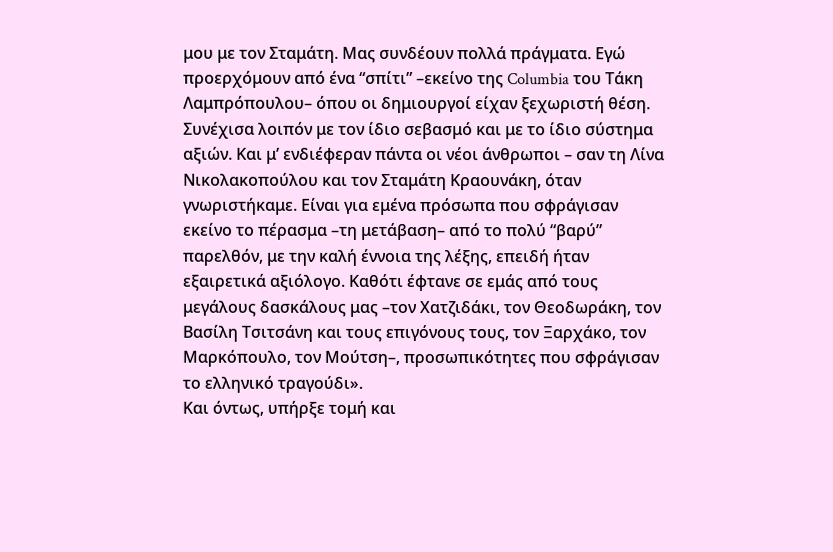μου με τον Σταμάτη. Μας συνδέουν πολλά πράγματα. Εγώ προερχόμουν από ένα “σπίτι” –εκείνο της Columbia του Τάκη Λαμπρόπουλου– όπου οι δημιουργοί είχαν ξεχωριστή θέση. Συνέχισα λοιπόν με τον ίδιο σεβασμό και με το ίδιο σύστημα αξιών. Και μ’ ενδιέφεραν πάντα οι νέοι άνθρωποι – σαν τη Λίνα Νικολακοπούλου και τον Σταμάτη Κραουνάκη, όταν γνωριστήκαμε. Είναι για εμένα πρόσωπα που σφράγισαν εκείνο το πέρασμα –τη μετάβαση– από το πολύ “βαρύ” παρελθόν, με την καλή έννοια της λέξης, επειδή ήταν εξαιρετικά αξιόλογο. Καθότι έφτανε σε εμάς από τους μεγάλους δασκάλους μας –τον Χατζιδάκι, τον Θεοδωράκη, τον Βασίλη Τσιτσάνη και τους επιγόνους τους, τον Ξαρχάκο, τον Μαρκόπουλο, τον Μούτση–, προσωπικότητες που σφράγισαν το ελληνικό τραγούδι».
Και όντως, υπήρξε τομή και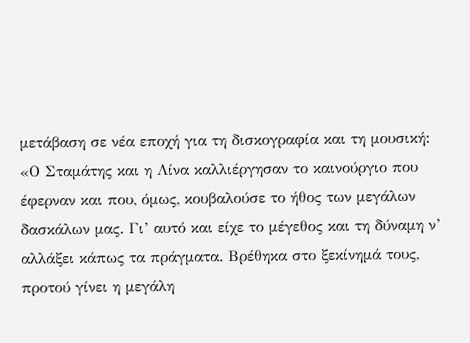μετάβαση σε νέα εποχή για τη δισκογραφία και τη μουσική: «Ο Σταμάτης και η Λίνα καλλιέργησαν το καινούργιο που έφερναν και που, όμως, κουβαλούσε το ήθος των μεγάλων δασκάλων μας. Γι’ αυτό και είχε το μέγεθος και τη δύναμη ν’ αλλάξει κάπως τα πράγματα. Βρέθηκα στο ξεκίνημά τους, προτού γίνει η μεγάλη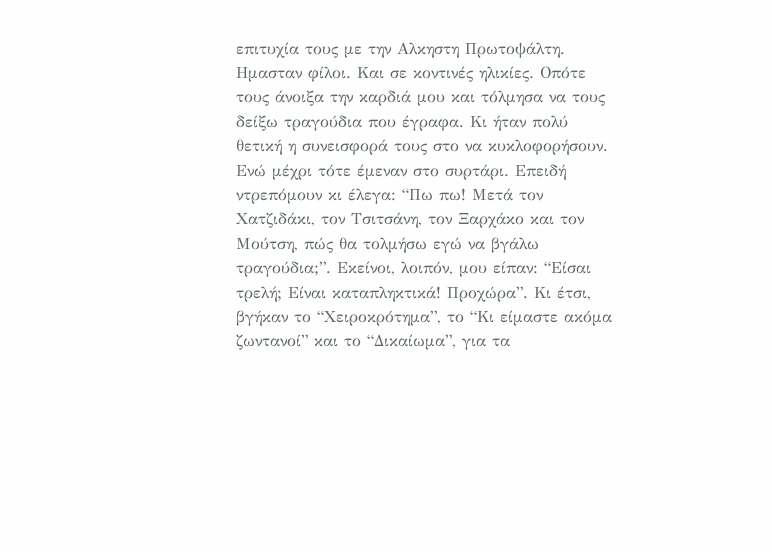επιτυχία τους με την Αλκηστη Πρωτοψάλτη. Ημασταν φίλοι. Και σε κοντινές ηλικίες. Οπότε τους άνοιξα την καρδιά μου και τόλμησα να τους δείξω τραγούδια που έγραφα. Κι ήταν πολύ θετική η συνεισφορά τους στο να κυκλοφορήσουν. Ενώ μέχρι τότε έμεναν στο συρτάρι. Επειδή ντρεπόμουν κι έλεγα: “Πω πω! Μετά τον Χατζιδάκι, τον Τσιτσάνη, τον Ξαρχάκο και τον Μούτση, πώς θα τολμήσω εγώ να βγάλω τραγούδια;”. Εκείνοι, λοιπόν, μου είπαν: “Είσαι τρελή; Είναι καταπληκτικά! Προχώρα”. Κι έτσι, βγήκαν το “Χειροκρότημα”, το “Κι είμαστε ακόμα ζωντανοί” και το “Δικαίωμα”, για τα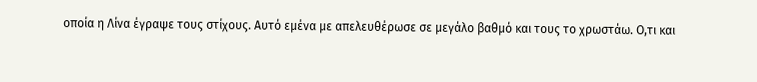οποία η Λίνα έγραψε τους στίχους. Αυτό εμένα με απελευθέρωσε σε μεγάλο βαθμό και τους το χρωστάω. Ο,τι και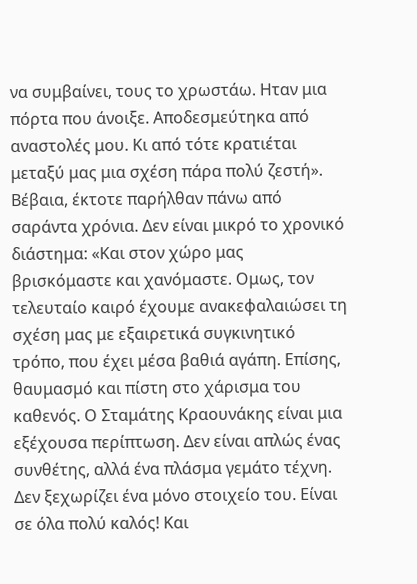να συμβαίνει, τους το χρωστάω. Ηταν μια πόρτα που άνοιξε. Αποδεσμεύτηκα από αναστολές μου. Κι από τότε κρατιέται μεταξύ μας μια σχέση πάρα πολύ ζεστή».
Βέβαια, έκτοτε παρήλθαν πάνω από σαράντα χρόνια. Δεν είναι μικρό το χρονικό διάστημα: «Και στον χώρο μας βρισκόμαστε και χανόμαστε. Ομως, τον τελευταίο καιρό έχουμε ανακεφαλαιώσει τη σχέση μας με εξαιρετικά συγκινητικό τρόπο, που έχει μέσα βαθιά αγάπη. Επίσης, θαυμασμό και πίστη στο χάρισμα του καθενός. Ο Σταμάτης Κραουνάκης είναι μια εξέχουσα περίπτωση. Δεν είναι απλώς ένας συνθέτης, αλλά ένα πλάσμα γεμάτο τέχνη. Δεν ξεχωρίζει ένα μόνο στοιχείο του. Είναι σε όλα πολύ καλός! Και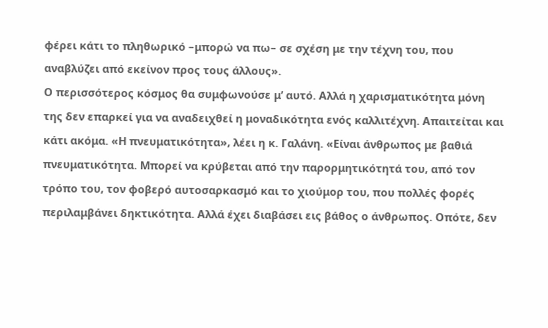φέρει κάτι το πληθωρικό –μπορώ να πω– σε σχέση με την τέχνη του, που αναβλύζει από εκείνον προς τους άλλους».
Ο περισσότερος κόσμος θα συμφωνούσε μ’ αυτό. Αλλά η χαρισματικότητα μόνη της δεν επαρκεί για να αναδειχθεί η μοναδικότητα ενός καλλιτέχνη. Απαιτείται και κάτι ακόμα. «Η πνευματικότητα», λέει η κ. Γαλάνη. «Είναι άνθρωπος με βαθιά πνευματικότητα. Μπορεί να κρύβεται από την παρορμητικότητά του, από τον τρόπο του, τον φοβερό αυτοσαρκασμό και το χιούμορ του, που πολλές φορές περιλαμβάνει δηκτικότητα. Αλλά έχει διαβάσει εις βάθος ο άνθρωπος. Οπότε, δεν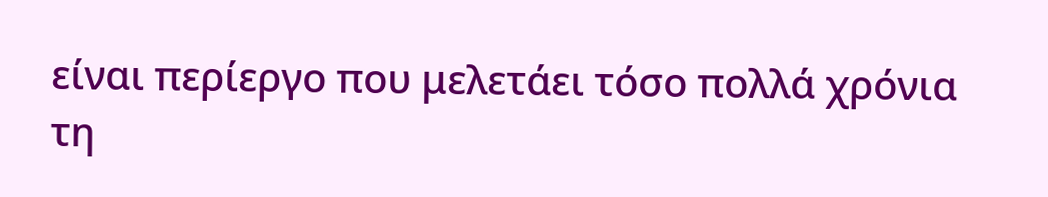είναι περίεργο που μελετάει τόσο πολλά χρόνια τη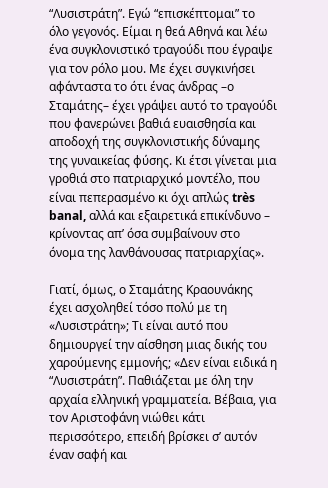“Λυσιστράτη”. Εγώ “επισκέπτομαι” το όλο γεγονός. Είμαι η θεά Αθηνά και λέω ένα συγκλονιστικό τραγούδι που έγραψε για τον ρόλο μου. Με έχει συγκινήσει αφάνταστα το ότι ένας άνδρας –ο Σταμάτης– έχει γράψει αυτό το τραγούδι που φανερώνει βαθιά ευαισθησία και αποδοχή της συγκλονιστικής δύναμης της γυναικείας φύσης. Κι έτσι γίνεται μια γροθιά στο πατριαρχικό μοντέλο, που είναι πεπερασμένο κι όχι απλώς très banal, αλλά και εξαιρετικά επικίνδυνο – κρίνοντας απ’ όσα συμβαίνουν στο όνομα της λανθάνουσας πατριαρχίας».

Γιατί, όμως, ο Σταμάτης Κραουνάκης έχει ασχοληθεί τόσο πολύ με τη «Λυσιστράτη»; Τι είναι αυτό που δημιουργεί την αίσθηση μιας δικής του χαρούμενης εμμονής; «Δεν είναι ειδικά η “Λυσιστράτη”. Παθιάζεται με όλη την αρχαία ελληνική γραμματεία. Βέβαια, για τον Αριστοφάνη νιώθει κάτι περισσότερο, επειδή βρίσκει σ’ αυτόν έναν σαφή και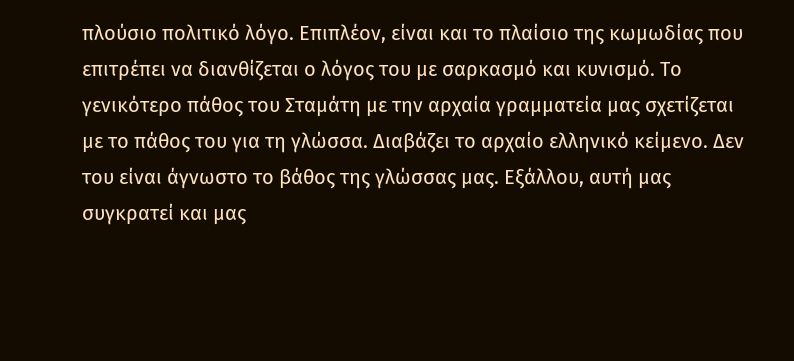πλούσιο πολιτικό λόγο. Επιπλέον, είναι και το πλαίσιο της κωμωδίας που επιτρέπει να διανθίζεται ο λόγος του με σαρκασμό και κυνισμό. Το γενικότερο πάθος του Σταμάτη με την αρχαία γραμματεία μας σχετίζεται με το πάθος του για τη γλώσσα. Διαβάζει το αρχαίο ελληνικό κείμενο. Δεν του είναι άγνωστο το βάθος της γλώσσας μας. Εξάλλου, αυτή μας συγκρατεί και μας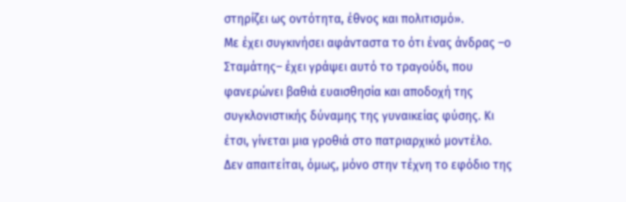στηρίζει ως οντότητα, έθνος και πολιτισμό».
Με έχει συγκινήσει αφάνταστα το ότι ένας άνδρας –ο Σταμάτης– έχει γράψει αυτό το τραγούδι, που φανερώνει βαθιά ευαισθησία και αποδοχή της συγκλονιστικής δύναμης της γυναικείας φύσης. Κι έτσι, γίνεται μια γροθιά στο πατριαρχικό μοντέλο.
Δεν απαιτείται, όμως, μόνο στην τέχνη το εφόδιο της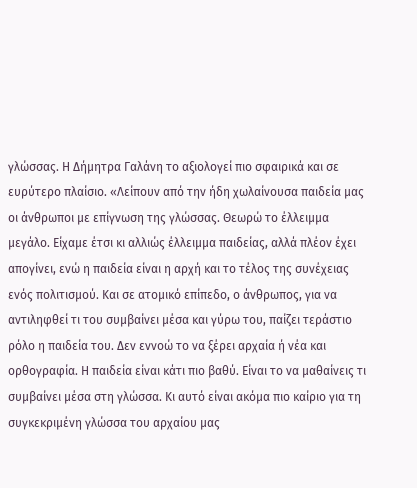γλώσσας. Η Δήμητρα Γαλάνη το αξιολογεί πιο σφαιρικά και σε ευρύτερο πλαίσιο. «Λείπουν από την ήδη χωλαίνουσα παιδεία μας οι άνθρωποι με επίγνωση της γλώσσας. Θεωρώ το έλλειμμα μεγάλο. Είχαμε έτσι κι αλλιώς έλλειμμα παιδείας, αλλά πλέον έχει απογίνει, ενώ η παιδεία είναι η αρχή και το τέλος της συνέχειας ενός πολιτισμού. Και σε ατομικό επίπεδο, ο άνθρωπος, για να αντιληφθεί τι του συμβαίνει μέσα και γύρω του, παίζει τεράστιο ρόλο η παιδεία του. Δεν εννοώ το να ξέρει αρχαία ή νέα και ορθογραφία. Η παιδεία είναι κάτι πιο βαθύ. Είναι το να μαθαίνεις τι συμβαίνει μέσα στη γλώσσα. Κι αυτό είναι ακόμα πιο καίριο για τη συγκεκριμένη γλώσσα του αρχαίου μας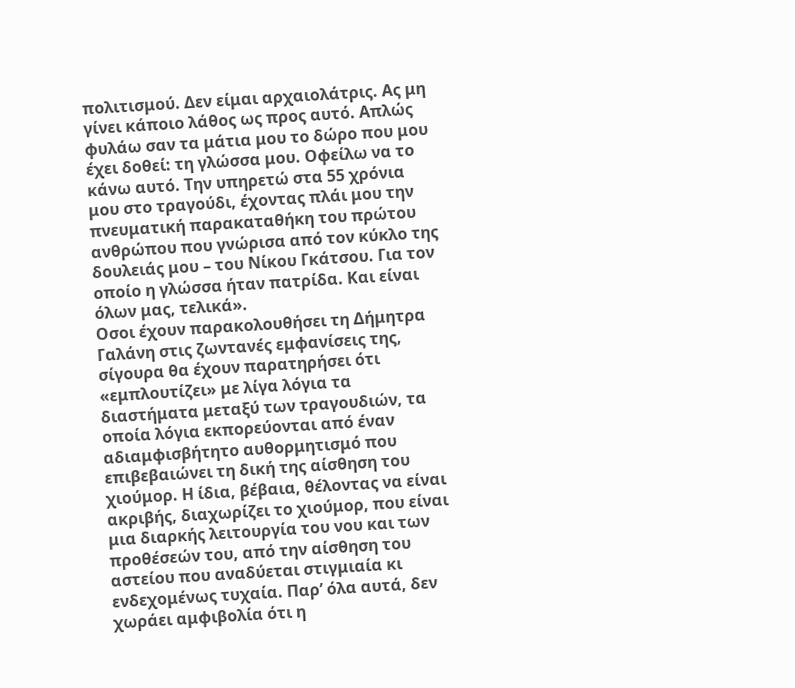πολιτισμού. Δεν είμαι αρχαιολάτρις. Ας μη γίνει κάποιο λάθος ως προς αυτό. Απλώς φυλάω σαν τα μάτια μου το δώρο που μου έχει δοθεί: τη γλώσσα μου. Οφείλω να το κάνω αυτό. Την υπηρετώ στα 55 χρόνια μου στο τραγούδι, έχοντας πλάι μου την πνευματική παρακαταθήκη του πρώτου ανθρώπου που γνώρισα από τον κύκλο της δουλειάς μου – του Νίκου Γκάτσου. Για τον οποίο η γλώσσα ήταν πατρίδα. Και είναι όλων μας, τελικά».
Οσοι έχουν παρακολουθήσει τη Δήμητρα Γαλάνη στις ζωντανές εμφανίσεις της, σίγουρα θα έχουν παρατηρήσει ότι «εμπλουτίζει» με λίγα λόγια τα διαστήματα μεταξύ των τραγουδιών, τα οποία λόγια εκπορεύονται από έναν αδιαμφισβήτητο αυθορμητισμό που επιβεβαιώνει τη δική της αίσθηση του χιούμορ. Η ίδια, βέβαια, θέλοντας να είναι ακριβής, διαχωρίζει το χιούμορ, που είναι μια διαρκής λειτουργία του νου και των προθέσεών του, από την αίσθηση του αστείου που αναδύεται στιγμιαία κι ενδεχομένως τυχαία. Παρ’ όλα αυτά, δεν χωράει αμφιβολία ότι η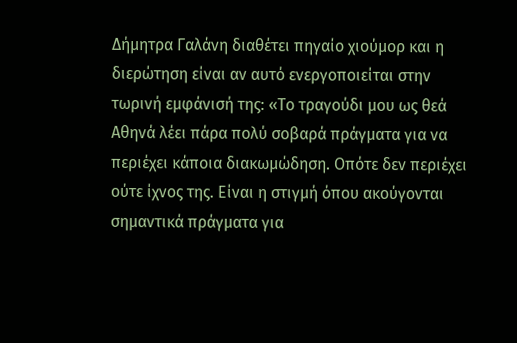Δήμητρα Γαλάνη διαθέτει πηγαίο χιούμορ και η διερώτηση είναι αν αυτό ενεργοποιείται στην τωρινή εμφάνισή της: «Το τραγούδι μου ως θεά Αθηνά λέει πάρα πολύ σοβαρά πράγματα για να περιέχει κάποια διακωμώδηση. Οπότε δεν περιέχει ούτε ίχνος της. Είναι η στιγμή όπου ακούγονται σημαντικά πράγματα για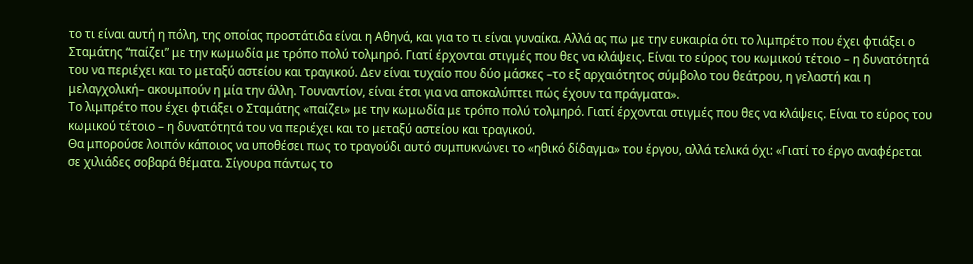το τι είναι αυτή η πόλη, της οποίας προστάτιδα είναι η Αθηνά, και για το τι είναι γυναίκα. Αλλά ας πω με την ευκαιρία ότι το λιμπρέτο που έχει φτιάξει ο Σταμάτης “παίζει” με την κωμωδία με τρόπο πολύ τολμηρό. Γιατί έρχονται στιγμές που θες να κλάψεις. Είναι το εύρος του κωμικού τέτοιο – η δυνατότητά του να περιέχει και το μεταξύ αστείου και τραγικού. Δεν είναι τυχαίο που δύο μάσκες –το εξ αρχαιότητος σύμβολο του θεάτρου, η γελαστή και η μελαγχολική– ακουμπούν η μία την άλλη. Τουναντίον, είναι έτσι για να αποκαλύπτει πώς έχουν τα πράγματα».
Το λιμπρέτο που έχει φτιάξει ο Σταμάτης «παίζει» με την κωμωδία με τρόπο πολύ τολμηρό. Γιατί έρχονται στιγμές που θες να κλάψεις. Είναι το εύρος του κωμικού τέτοιο – η δυνατότητά του να περιέχει και το μεταξύ αστείου και τραγικού.
Θα μπορούσε λοιπόν κάποιος να υποθέσει πως το τραγούδι αυτό συμπυκνώνει το «ηθικό δίδαγμα» του έργου, αλλά τελικά όχι: «Γιατί το έργο αναφέρεται σε χιλιάδες σοβαρά θέματα. Σίγουρα πάντως το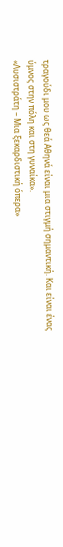τραγούδι μου ως θεά Αθηνά είναι μια στιγμή σημαντική. Και είναι ένας ύμνος στην πόλη και στη γυναίκα».
«Λυσιστράτη – Μια ξεκαρδιστική όπερα»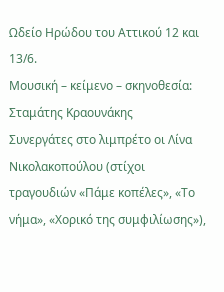Ωδείο Ηρώδου του Αττικού 12 και 13/6.
Μουσική – κείμενο – σκηνοθεσία: Σταμάτης Κραουνάκης
Συνεργάτες στο λιμπρέτο οι Λίνα Νικολακοπούλου (στίχοι τραγουδιών «Πάμε κοπέλες», «Το νήμα», «Χορικό της συμφιλίωσης»),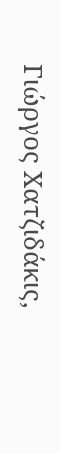Γιώργος Χατζιδάκις,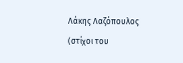Λάκης Λαζόπουλος (στίχοι του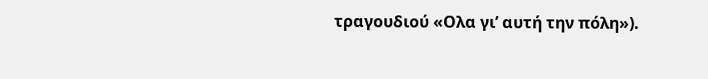τραγουδιού «Ολα γι’ αυτή την πόλη»).